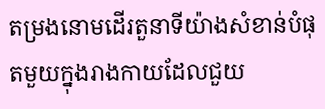តម្រងនោមដើរតួនាទីយ៉ាងសំខាន់បំផុតមួយក្នុងរាងកាយដែលជួយ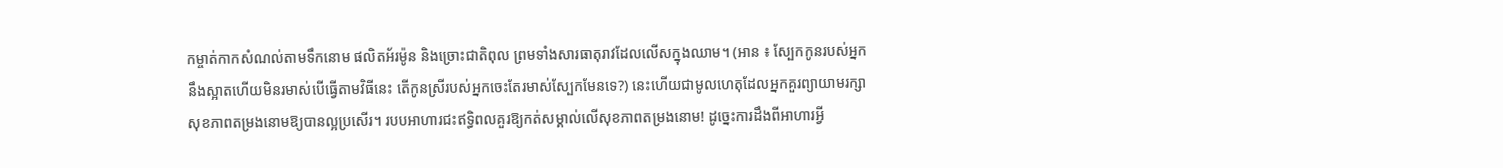កម្ចាត់កាកសំណល់តាមទឹកនោម ផលិតអ័រម៉ូន និងច្រោះជាតិពុល ព្រមទាំងសារធាតុរាវដែលលើសក្នុងឈាម។ (អាន ៖ ស្បែកកូនរបស់អ្នកនឹងស្អាតហើយមិនរមាស់បើធ្វើតាមវិធីនេះ តើកូនស្រីរបស់អ្នកចេះតែរមាស់ស្បែកមែនទេ?) នេះហើយជាមូលហេតុដែលអ្នកគួរព្យាយាមរក្សាសុខភាពតម្រងនោមឱ្យបានល្អប្រសើរ។ របបអាហារជះឥទ្ធិពលគួរឱ្យកត់សម្គាល់លើសុខភាពតម្រងនោម! ដូច្នេះការដឹងពីអាហារអ្វី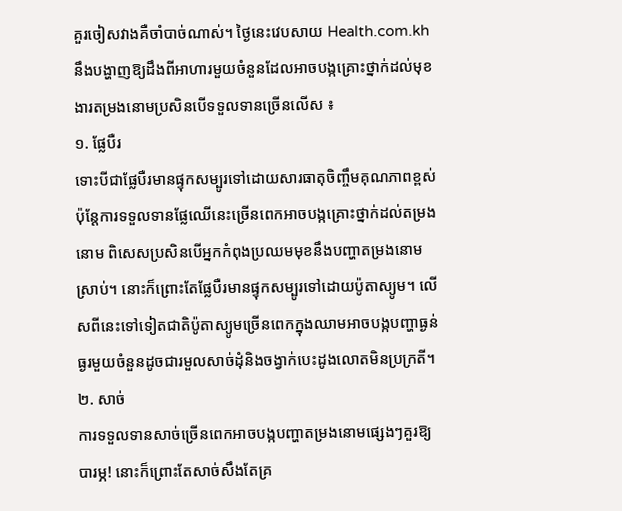គួរចៀសវាងគឺចាំបាច់ណាស់។ ថ្ងៃនេះវេបសាយ Health.com.kh នឹងបង្ហាញឱ្យដឹងពីអាហារមួយចំនួនដែលអាចបង្កគ្រោះថ្នាក់ដល់មុខងារតម្រងនោមប្រសិនបើទទួលទានច្រើនលើស ៖
១. ផ្លែបឺរ
ទោះបីជាផ្លែបឺរមានផ្ទុកសម្បូរទៅដោយសារធាតុចិញ្ចឹមគុណភាពខ្ពស់ ប៉ុន្តែការទទួលទានផ្លែឈើនេះច្រើនពេកអាចបង្កគ្រោះថ្នាក់ដល់តម្រងនោម ពិសេសប្រសិនបើអ្នកកំពុងប្រឈមមុខនឹងបញ្ហាតម្រងនោមស្រាប់។ នោះក៏ព្រោះតែផ្លែបឺរមានផ្ទុកសម្បូរទៅដោយប៉ូតាស្យូម។ លើសពីនេះទៅទៀតជាតិប៉ូតាស្យូមច្រើនពេកក្នុងឈាមអាចបង្កបញ្ហាធ្ងន់ធ្ងរមួយចំនួនដូចជារមួលសាច់ដុំនិងចង្វាក់បេះដូងលោតមិនប្រក្រតី។
២. សាច់
ការទទួលទានសាច់ច្រើនពេកអាចបង្កបញ្ហាតម្រងនោមផ្សេងៗគួរឱ្យបារម្ភ! នោះក៏ព្រោះតែសាច់សឹងតែគ្រ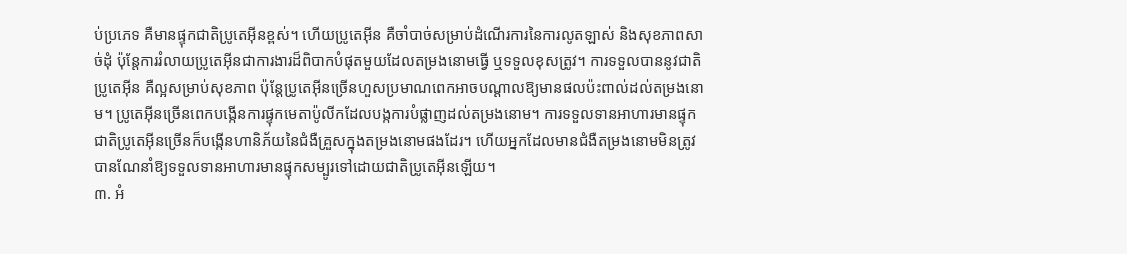ប់ប្រភេទ គឺមានផ្ទុកជាតិប្រូតេអ៊ីនខ្ពស់។ ហើយប្រូតេអ៊ីន គឺចាំបាច់សម្រាប់ដំណើរការនៃការលូតឡាស់ និងសុខភាពសាច់ដុំ ប៉ុន្តែការរំលាយប្រូតេអ៊ីនជាការងារដ៏ពិបាកបំផុតមួយដែលតម្រងនោមធ្វើ ឬទទួលខុសត្រូវ។ ការទទួលបាននូវជាតិប្រូតេអ៊ីន គឺល្អសម្រាប់សុខភាព ប៉ុន្តែប្រូតេអ៊ីនច្រើនហួសប្រមាណពេកអាចបណ្ដាលឱ្យមានផលប៉ះពាល់ដល់តម្រងនោម។ ប្រូតេអ៊ីនច្រើនពេកបង្កើនការផ្ទុកមេតាប៉ូលីកដែលបង្កការបំផ្លាញដល់តម្រងនោម។ ការទទួលទានអាហារមានផ្ទុកជាតិប្រូតេអ៊ីនច្រើនក៏បង្កើនហានិភ័យនៃជំងឺគ្រួសក្នុងតម្រងនោមផងដែរ។ ហើយអ្នកដែលមានជំងឺតម្រងនោមមិនត្រូវបានណែនាំឱ្យទទួលទានអាហារមានផ្ទុកសម្បូរទៅដោយជាតិប្រូតេអ៊ីនឡើយ។
៣. អំ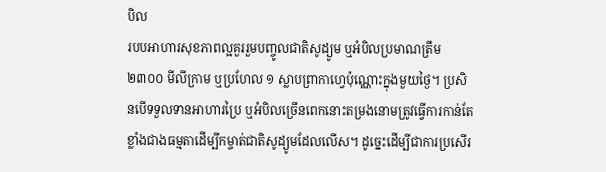បិល
របបអាហារសុខភាពល្អគួររួមបញ្ចូលជាតិសូដ្យូម ឬអំបិលប្រមាណត្រឹម ២៣០០ មីលីក្រាម ឬប្រហែល ១ ស្លាបព្រាកាហ្វេប៉ុណ្ណោះក្នុងមួយថ្ងៃ។ ប្រសិនបើទទួលទានអាហារប្រៃ ឬអំបិលច្រើនពេកនោះតម្រងនោមត្រូវធ្វើការកាន់តែខ្លាំងជាងធម្មតាដើម្បីកម្ចាត់ជាតិសូដ្យូមដែលលើស។ ដូច្នេះដើម្បីជាការប្រសើរ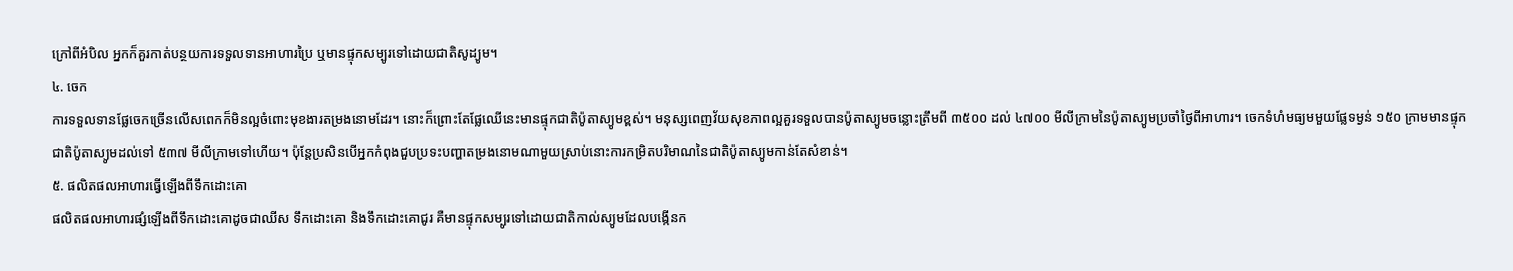ក្រៅពីអំបិល អ្នកក៏គួរកាត់បន្ថយការទទួលទានអាហារប្រៃ ឬមានផ្ទុកសម្បូរទៅដោយជាតិសូដ្យូម។
៤. ចេក
ការទទួលទានផ្លែចេកច្រើនលើសពេកក៏មិនល្អចំពោះមុខងារតម្រងនោមដែរ។ នោះក៏ព្រោះតែផ្លែឈើនេះមានផ្ទុកជាតិប៉ូតាស្យូមខ្ពស់។ មនុស្សពេញវ័យសុខភាពល្អគួរទទួលបានប៉ូតាស្យូមចន្លោះត្រឹមពី ៣៥០០ ដល់ ៤៧០០ មីលីក្រាមនៃប៉ូតាស្យូមប្រចាំថ្ងៃពីអាហារ។ ចេកទំហំមធ្យមមួយផ្លែទម្ងន់ ១៥០ ក្រាមមានផ្ទុកជាតិប៉ូតាស្យូមដល់ទៅ ៥៣៧ មីលីក្រាមទៅហើយ។ ប៉ុន្តែប្រសិនបើអ្នកកំពុងជួបប្រទះបញ្ហាតម្រងនោមណាមួយស្រាប់នោះការកម្រិតបរិមាណនៃជាតិប៉ូតាស្យូមកាន់តែសំខាន់។
៥. ផលិតផលអាហារធ្វើឡើងពីទឹកដោះគោ
ផលិតផលអាហារផ្សំឡើងពីទឹកដោះគោដូចជាឈីស ទឹកដោះគោ និងទឹកដោះគោជូរ គឺមានផ្ទុកសម្បូរទៅដោយជាតិកាល់ស្យូមដែលបង្កើនក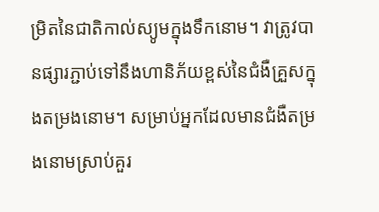ម្រិតនៃជាតិកាល់ស្យូមក្នុងទឹកនោម។ វាត្រូវបានផ្សារភ្ជាប់ទៅនឹងហានិភ័យខ្ពស់នៃជំងឺគ្រួសក្នុងតម្រងនោម។ សម្រាប់អ្នកដែលមានជំងឺតម្រងនោមស្រាប់គួរ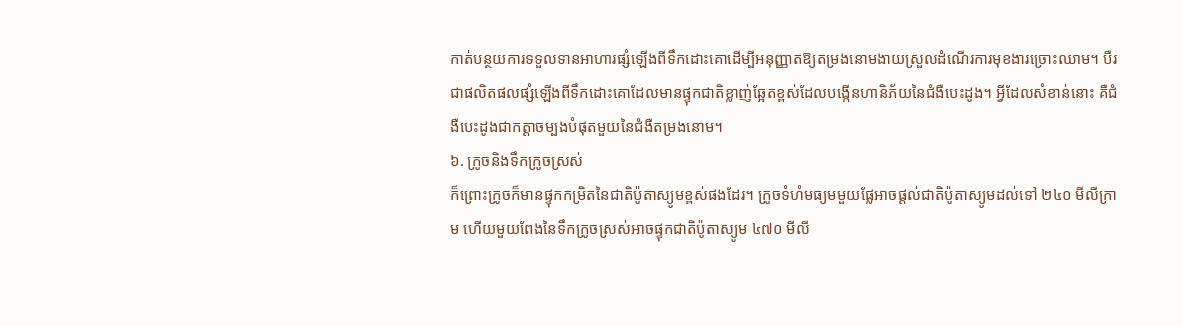កាត់បន្ថយការទទួលទានអាហារផ្សំឡើងពីទឹកដោះគោដើម្បីអនុញ្ញាតឱ្យតម្រងនោមងាយស្រួលដំណើរការមុខងារច្រោះឈាម។ បឺរ ជាផលិតផលផ្សំឡើងពីទឹកដោះគោដែលមានផ្ទុកជាតិខ្លាញ់ឆ្អែតខ្ពស់ដែលបង្កើនហានិភ័យនៃជំងឺបេះដូង។ អ្វីដែលសំខាន់នោះ គឺជំងឺបេះដូងជាកត្តាចម្បងបំផុតមួយនៃជំងឺតម្រងនោម។
៦. ក្រូចនិងទឹកក្រូចស្រស់
ក៏ព្រោះក្រូចក៏មានផ្ទុកកម្រិតនៃជាតិប៉ូតាស្យូមខ្ពស់ផងដែរ។ ក្រូចទំហំមធ្យមមួយផ្លែអាចផ្ដល់ជាតិប៉ូតាស្យូមដល់ទៅ ២៤០ មីលីក្រាម ហើយមួយពែងនៃទឹកក្រូចស្រស់អាចផ្ទុកជាតិប៉ូតាស្យូម ៤៧០ មីលី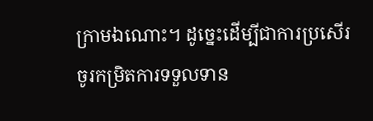ក្រាមឯណោះ។ ដូច្នេះដើម្បីជាការប្រសើរចូរកម្រិតការទទួលទាន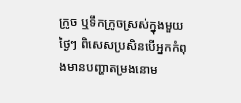ក្រូច ឬទឹកក្រូចស្រស់ក្នុងមួយថ្ងៃៗ ពិសេសប្រសិនបើអ្នកកំពុងមានបញ្ហាតម្រងនោម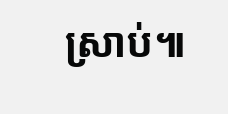ស្រាប់៕